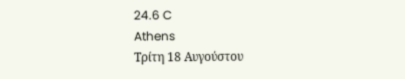24.6 C
Athens
Τρίτη 18 Αυγούστου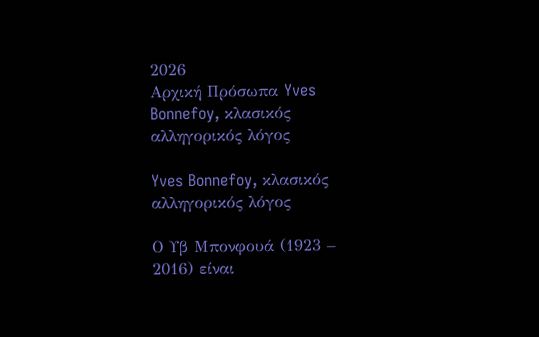2026
Αρχική Πρόσωπα Yves Bonnefoy, κλασικός αλληγορικός λόγος

Yves Bonnefoy, κλασικός αλληγορικός λόγος

Ο Υβ Μπονφουά (1923 – 2016) είναι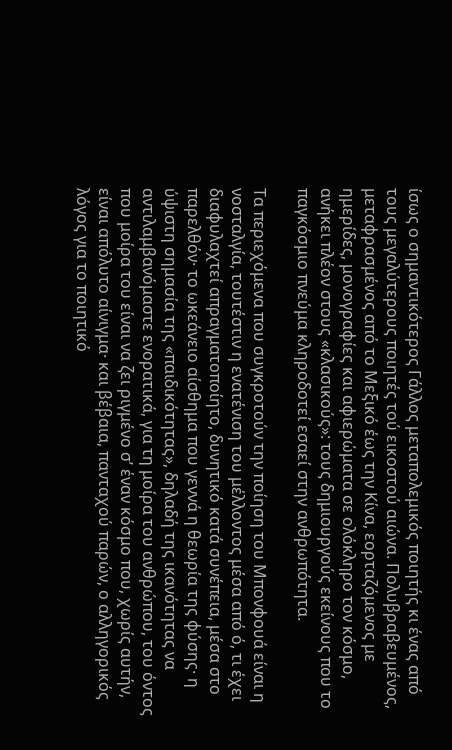ίσως ο σημαντικότερος Γάλλος μεταπολεμικός ποιητής κι ένας από τους μεγαλύτερους ποιητές τού εικοστού αιώνα. Πολυβραβευμένος, μεταφρασμένος από το Μεξικό έως την Κίνα, εορταζόμενος με ημερίδες, μονογραφίες και αφιερώματα σε ολόκληρο τον κόσμο, ανήκει πλέον στους «κλασικούς»: τους δημιουργούς εκείνους που το παγκόσμιο πνεύμα κληροδοτεί εσαεί στην ανθρωπότητα.

Τα περιεχόμενα που συγκροτούν την ποίηση του Μπονφουά είναι η νοσταλγία, τουτέστιν η ενατένιση του μέλλοντος μέσα από ό, τι έχει διαφυλαχτεί απραγματοποίητο, δυνητικό κατά συνέπεια, μέσα στο παρελθόν· το ωκεάνειο αίσθημα που γεννά η θεωρία της φύσης· η ύψιστη σημασία της «παιδικότητας», δηλαδή της ικανότητας να αντιλαμβανόμαστε ενορατικά, για τη μοίρα του ανθρώπου, του όντος που μοίρα του είναι να ζει ριγμένο σ’ έναν κόσμο που, χωρίς αυτήν, είναι απόλυτο αίνιγμα· και βέβαια, πανταχού παρών, ο αλληγορικός λόγος για το ποιητικό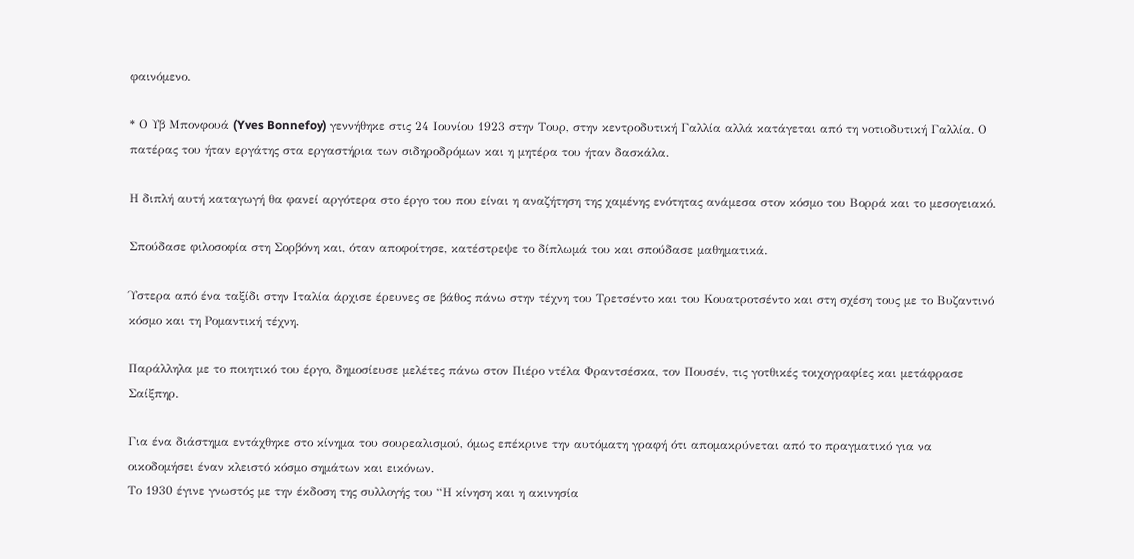φαινόμενο.

* Ο Υβ Μπονφουά (Yves Bonnefoy) γεννήθηκε στις 24 Ιουνίου 1923 στην Τουρ, στην κεντροδυτική Γαλλία αλλά κατάγεται από τη νοτιοδυτική Γαλλία. Ο πατέρας του ήταν εργάτης στα εργαστήρια των σιδηροδρόμων και η μητέρα του ήταν δασκάλα.

Η διπλή αυτή καταγωγή θα φανεί αργότερα στο έργο του που είναι η αναζήτηση της χαμένης ενότητας ανάμεσα στον κόσμο του Βορρά και το μεσογειακό.

Σπούδασε φιλοσοφία στη Σορβόνη και, όταν αποφοίτησε, κατέστρεψε το δίπλωμά του και σπούδασε μαθηματικά.

Ύστερα από ένα ταξίδι στην Ιταλία άρχισε έρευνες σε βάθος πάνω στην τέχνη του Τρετσέντο και του Κουατροτσέντο και στη σχέση τους με το Βυζαντινό κόσμο και τη Ρομαντική τέχνη.

Παράλληλα με το ποιητικό του έργο, δημοσίευσε μελέτες πάνω στον Πιέρο ντέλα Φραντσέσκα, τον Πουσέν, τις γοτθικές τοιχογραφίες και μετάφρασε Σαίξπηρ.

Για ένα διάστημα εντάχθηκε στο κίνημα του σουρεαλισμού, όμως επέκρινε την αυτόματη γραφή ότι απομακρύνεται από το πραγματικό για να οικοδομήσει έναν κλειστό κόσμο σημάτων και εικόνων.
Το 1930 έγινε γνωστός με την έκδοση της συλλογής του “Η κίνηση και η ακινησία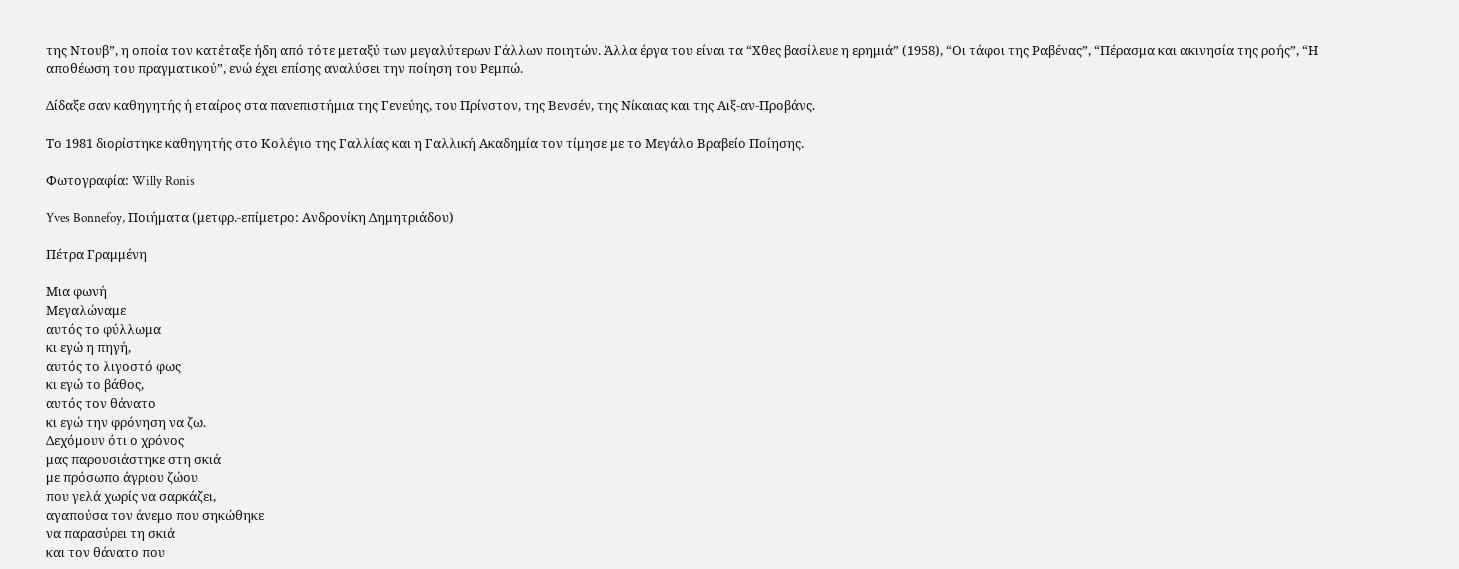της Ντουβ”, η οποία τον κατέταξε ήδη από τότε μεταξύ των μεγαλύτερων Γάλλων ποιητών. Άλλα έργα του είναι τα “Χθες βασίλευε η ερημιά” (1958), “Οι τάφοι της Ραβένας”, “Πέρασμα και ακινησία της ροής”, “Η αποθέωση του πραγματικού”, ενώ έχει επίσης αναλύσει την ποίηση του Ρεμπώ.

Δίδαξε σαν καθηγητής ή εταίρος στα πανεπιστήμια της Γενεύης, του Πρίνστον, της Βενσέν, της Νίκαιας και της Αιξ-αν-Προβάνς.

Το 1981 διορίστηκε καθηγητής στο Κολέγιο της Γαλλίας και η Γαλλική Ακαδημία τον τίμησε με το Μεγάλο Βραβείο Ποίησης.

Φωτογραφία: Willy Ronis

Yves Bonnefoy, Ποιήματα (μετφρ.-επίμετρο: Ανδρονίκη Δημητριάδου)

Πέτρα Γραμμένη

Μια φωνή
Μεγαλώναμε
αυτός το φύλλωμα
κι εγώ η πηγή,
αυτός το λιγοστό φως
κι εγώ το βάθος,
αυτός τον θάνατο
κι εγώ την φρόνηση να ζω.
Δεχόμουν ότι ο χρόνος
μας παρουσιάστηκε στη σκιά
με πρόσωπο άγριου ζώου
που γελά χωρίς να σαρκάζει,
αγαπούσα τον άνεμο που σηκώθηκε
να παρασύρει τη σκιά
και τον θάνατο που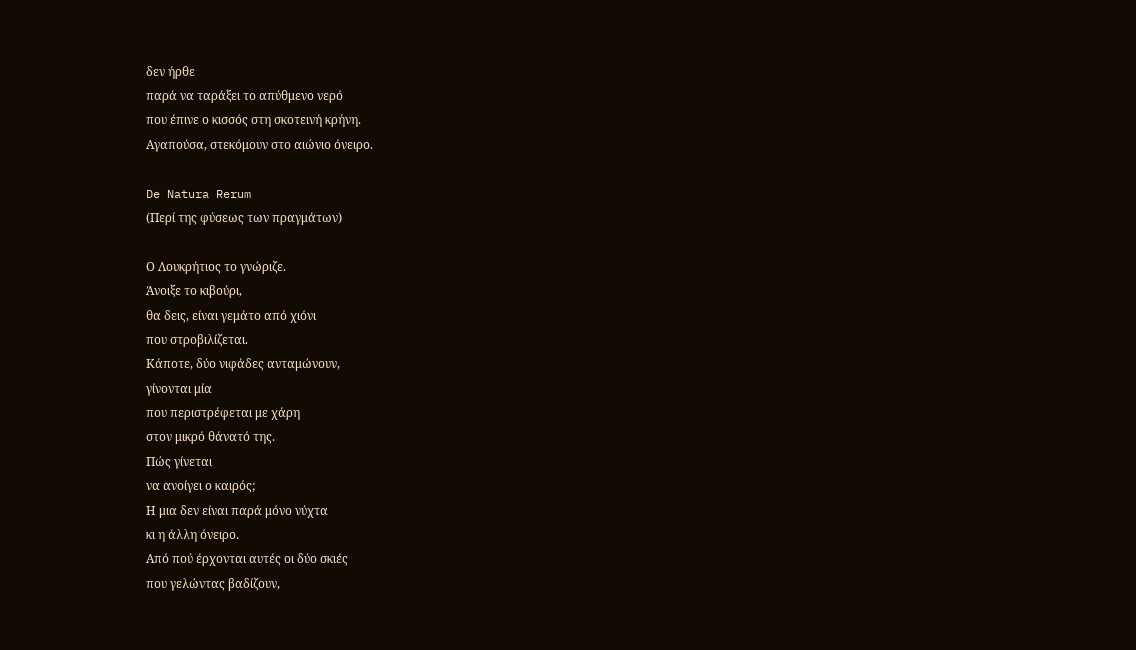δεν ήρθε
παρά να ταράξει το απύθμενο νερό
που έπινε ο κισσός στη σκοτεινή κρήνη.
Αγαπούσα, στεκόμουν στο αιώνιο όνειρο.

De Natura Rerum
(Περί της φύσεως των πραγμάτων)

Ο Λουκρήτιος το γνώριζε.
Άνοιξε το κιβούρι,
θα δεις, είναι γεμάτο από χιόνι
που στροβιλίζεται.
Κάποτε, δύο νιφάδες ανταμώνουν,
γίνονται μία
που περιστρέφεται με χάρη
στον μικρό θάνατό της.
Πώς γίνεται
να ανοίγει ο καιρός;
Η μια δεν είναι παρά μόνο νύχτα
κι η άλλη όνειρο.
Από πού έρχονται αυτές οι δύο σκιές
που γελώντας βαδίζουν,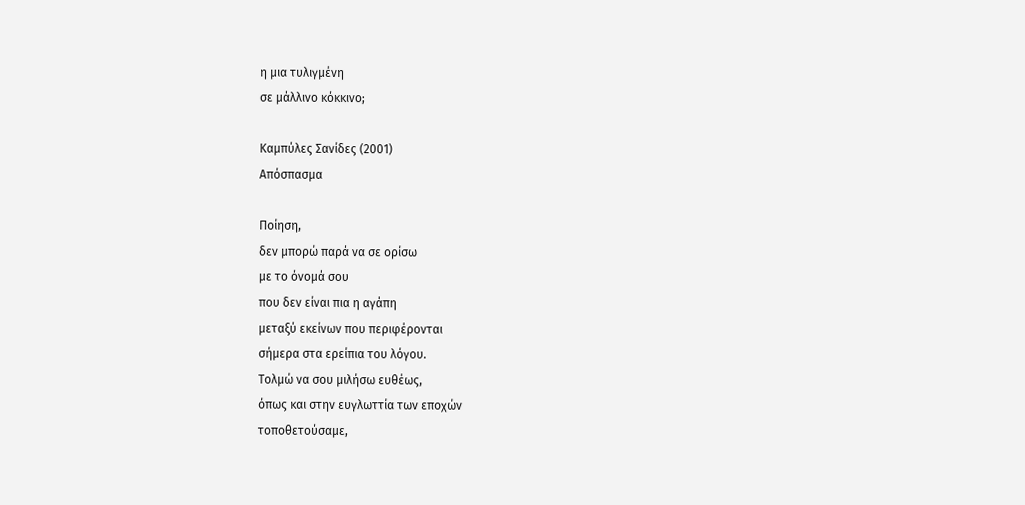η μια τυλιγμένη
σε μάλλινο κόκκινο;

Καμπύλες Σανίδες (2001)
Απόσπασμα

Ποίηση,
δεν μπορώ παρά να σε ορίσω
με το όνομά σου
που δεν είναι πια η αγάπη
μεταξύ εκείνων που περιφέρονται
σήμερα στα ερείπια του λόγου.
Τολμώ να σου μιλήσω ευθέως,
όπως και στην ευγλωττία των εποχών
τοποθετούσαμε,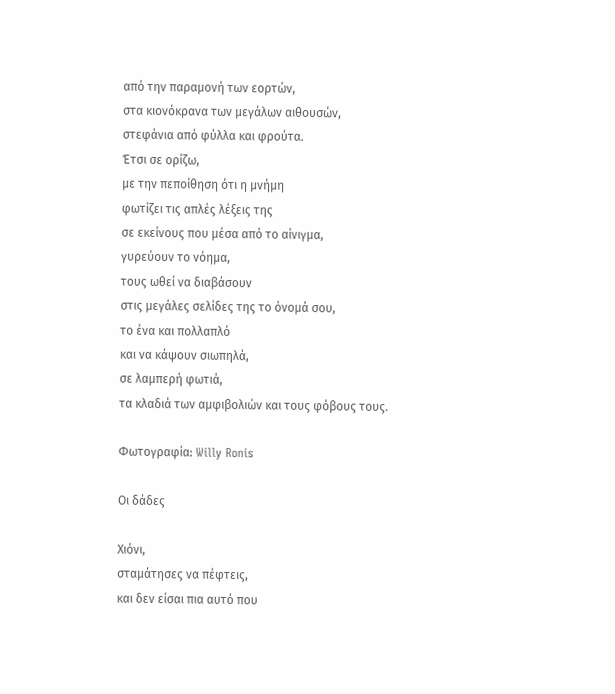από την παραμονή των εορτών,
στα κιονόκρανα των μεγάλων αιθουσών,
στεφάνια από φύλλα και φρούτα.
Έτσι σε ορίζω,
με την πεποίθηση ότι η μνήμη
φωτίζει τις απλές λέξεις της
σε εκείνους που μέσα από το αίνιγμα,
γυρεύουν το νόημα,
τους ωθεί να διαβάσουν
στις μεγάλες σελίδες της το όνομά σου,
το ένα και πολλαπλό
και να κάψουν σιωπηλά,
σε λαμπερή φωτιά,
τα κλαδιά των αμφιβολιών και τους φόβους τους.

Φωτογραφία: Willy Ronis

Οι δάδες

Χιόνι,
σταμάτησες να πέφτεις,
και δεν είσαι πια αυτό που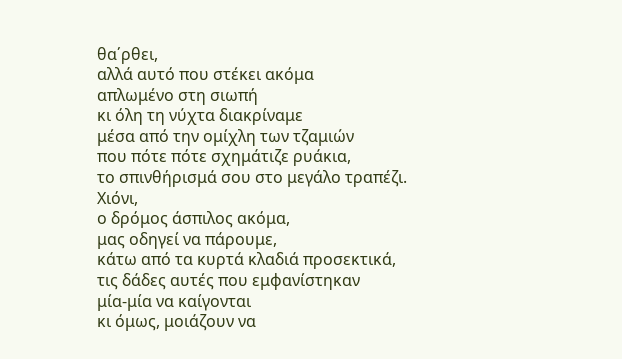θα΄ρθει,
αλλά αυτό που στέκει ακόμα
απλωμένο στη σιωπή
κι όλη τη νύχτα διακρίναμε
μέσα από την ομίχλη των τζαμιών
που πότε πότε σχημάτιζε ρυάκια,
το σπινθήρισμά σου στο μεγάλο τραπέζι.
Χιόνι,
ο δρόμος άσπιλος ακόμα,
μας οδηγεί να πάρουμε,
κάτω από τα κυρτά κλαδιά προσεκτικά,
τις δάδες αυτές που εμφανίστηκαν
μία-μία να καίγονται
κι όμως, μοιάζουν να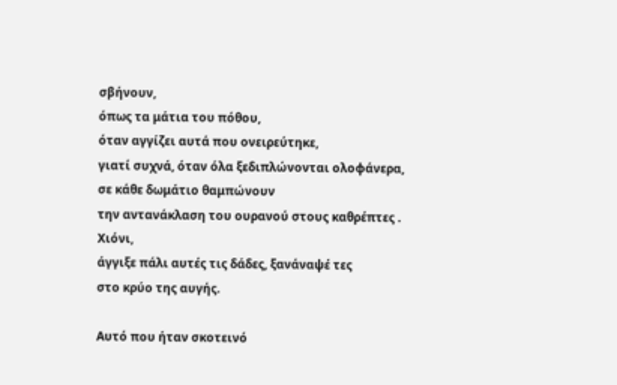σβήνουν,
όπως τα μάτια του πόθου,
όταν αγγίζει αυτά που ονειρεύτηκε,
γιατί συχνά, όταν όλα ξεδιπλώνονται ολοφάνερα,
σε κάθε δωμάτιο θαμπώνουν
την αντανάκλαση του ουρανού στους καθρέπτες .
Χιόνι,
άγγιξε πάλι αυτές τις δάδες, ξανάναψέ τες
στο κρύο της αυγής.

Αυτό που ήταν σκοτεινό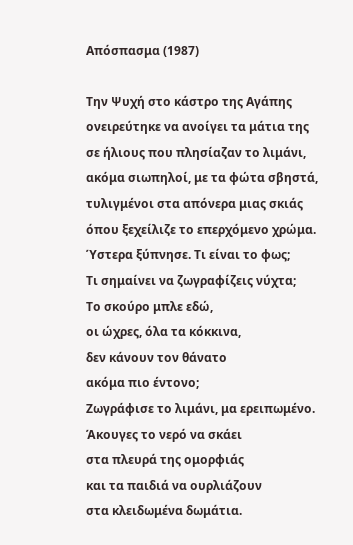Απόσπασμα (1987)

Την Ψυχή στο κάστρο της Αγάπης
ονειρεύτηκε να ανοίγει τα μάτια της
σε ήλιους που πλησίαζαν το λιμάνι,
ακόμα σιωπηλοί, με τα φώτα σβηστά,
τυλιγμένοι στα απόνερα μιας σκιάς
όπου ξεχείλιζε το επερχόμενο χρώμα.
Ύστερα ξύπνησε. Τι είναι το φως;
Τι σημαίνει να ζωγραφίζεις νύχτα;
Το σκούρο μπλε εδώ,
οι ώχρες, όλα τα κόκκινα,
δεν κάνουν τον θάνατο
ακόμα πιο έντονο;
Ζωγράφισε το λιμάνι, μα ερειπωμένο.
Άκουγες το νερό να σκάει
στα πλευρά της ομορφιάς
και τα παιδιά να ουρλιάζουν
στα κλειδωμένα δωμάτια.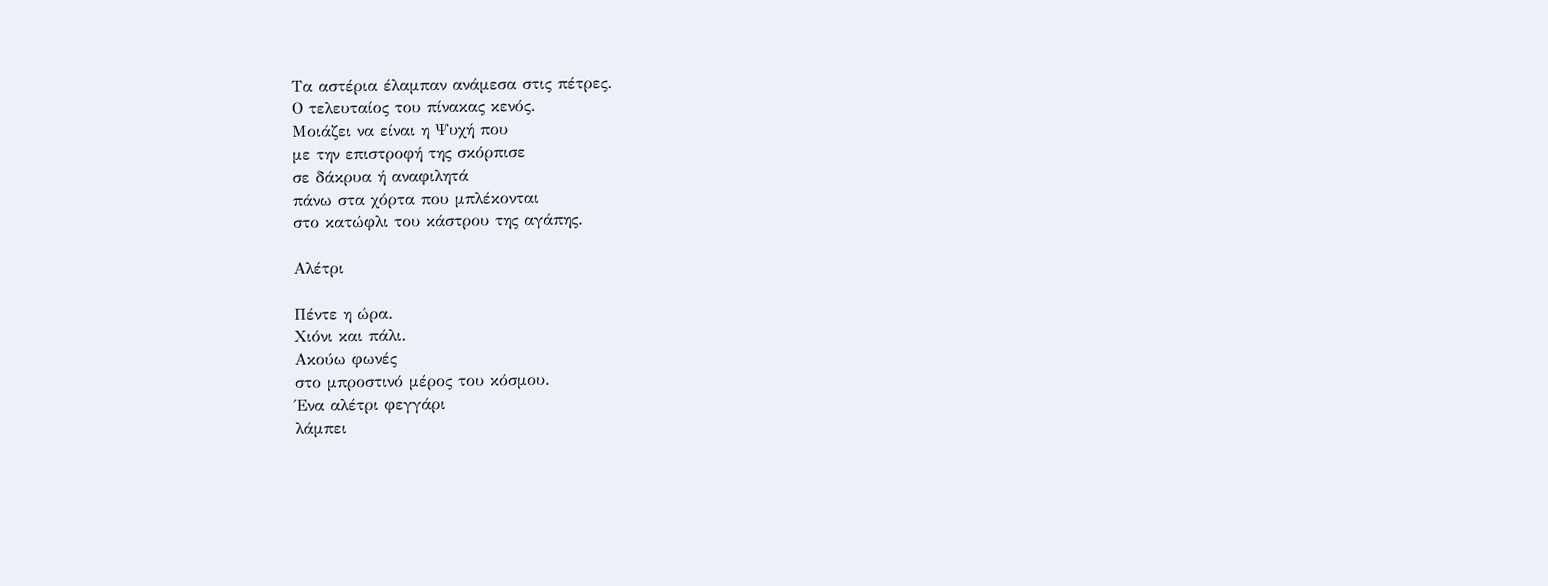Τα αστέρια έλαμπαν ανάμεσα στις πέτρες.
Ο τελευταίος του πίνακας κενός.
Μοιάζει να είναι η Ψυχή που
με την επιστροφή της σκόρπισε
σε δάκρυα ή αναφιλητά
πάνω στα χόρτα που μπλέκονται
στο κατώφλι του κάστρου της αγάπης.

Αλέτρι

Πέντε η ώρα.
Χιόνι και πάλι.
Ακούω φωνές
στο μπροστινό μέρος του κόσμου.
Ένα αλέτρι φεγγάρι
λάμπει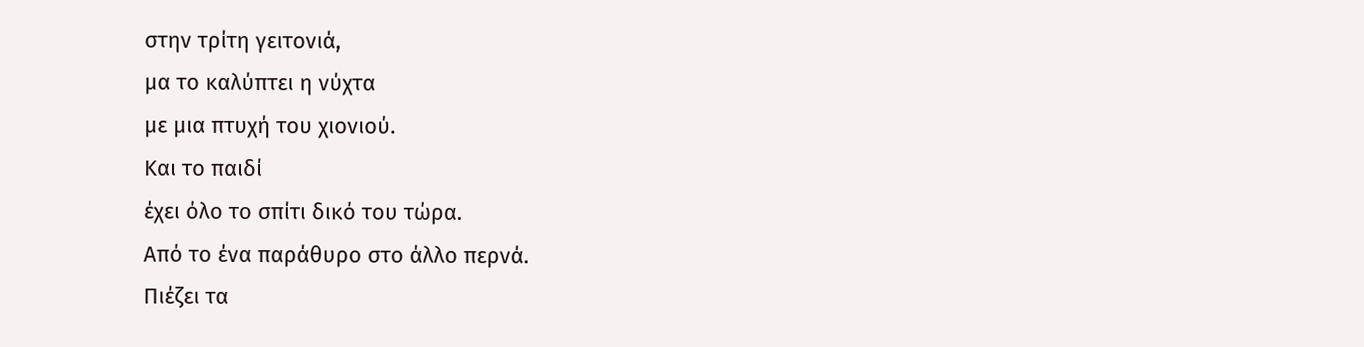στην τρίτη γειτονιά,
μα το καλύπτει η νύχτα
με μια πτυχή του χιονιού.
Και το παιδί
έχει όλο το σπίτι δικό του τώρα.
Από το ένα παράθυρο στο άλλο περνά.
Πιέζει τα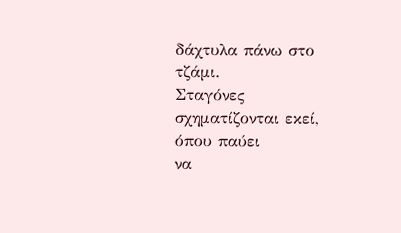δάχτυλα πάνω στο τζάμι.
Σταγόνες σχηματίζονται εκεί, όπου παύει
να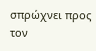σπρώχνει προς τον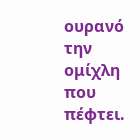ουρανό την ομίχλη που πέφτει.